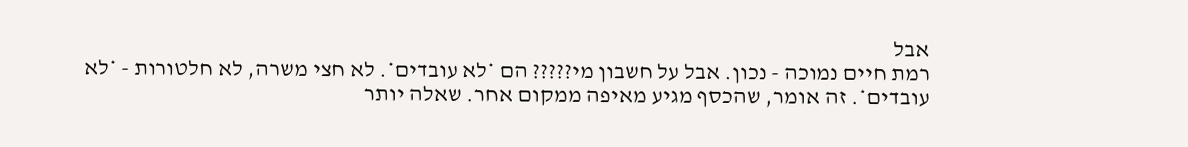אבל
רמת חיים נמוכה - נכון. אבל על חשבון מי????? הם *לא עובדים*. לא חצי משרה, לא חלטורות - *לא עובדים*. זה אומר, שהכסף מגיע מאיפה ממקום אחר. שאלה יותר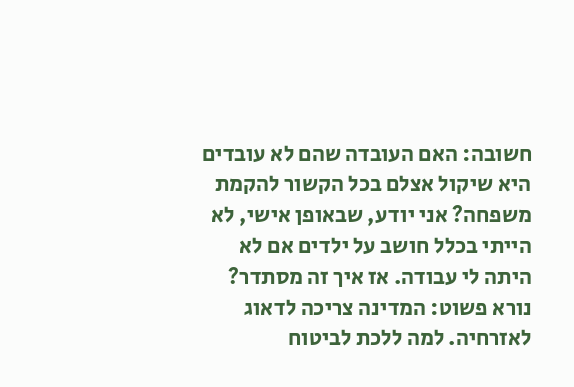חשובה: האם העובדה שהם לא עובדים היא שיקול אצלם בכל הקשור להקמת משפחה? אני יודע, שבאופן אישי, לא הייתי בכלל חושב על ילדים אם לא היתה לי עבודה. אז איך זה מסתדר? נורא פשוט: המדינה צריכה לדאוג לאזרחיה. למה ללכת לביטוח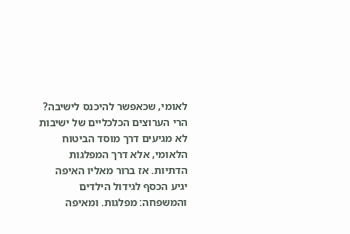לאומי, שכאפשר להיכנס לישיבה? הרי הערוצים הכלכליים של ישיבות לא מגיעים דרך מוסד הביטוח הלאומי, אלא דרך המפלגות הדתיות. אז ברור מאליו האיפה יגיע הכסף לגידול הילדים והמשפחה: מפלגות. ומאיפה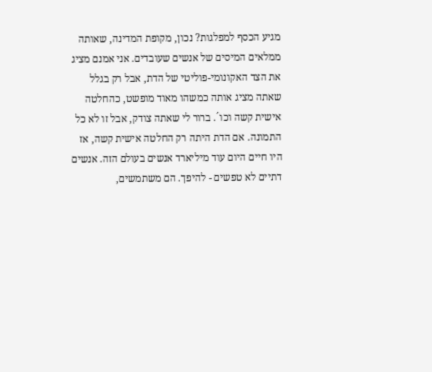מגיע הכסף למפלגות? נכון, מקופת המדינה, שאותה ממלאים המיסים של אנשים שעובדים. אני אמנם מציג את הצד האקונומי-פוליטי של הדת, אבל רק בגלל שאתה מציג אותה כמשהו מאוד מופשט, כהחלטה אישית קשה וכו´. ברור לי שאתה צודק, אבל זו לא כל התמונה. אם הדת היתה רק החלטה אישית קשה, אז היו חיים היום עוד מיליארד אנשים בעולם הזה. אנשים דתיים לא טפשים - להיפך. הם משתמשים,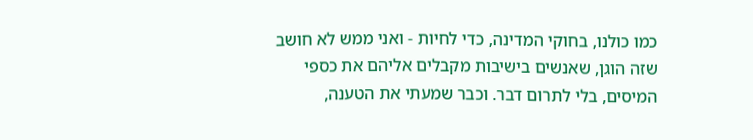כמו כולנו, בחוקי המדינה, כדי לחיות - ואני ממש לא חושב שזה הוגן, שאנשים בישיבות מקבלים אליהם את כספי המיסים, בלי לתרום דבר. וכבר שמעתי את הטענה,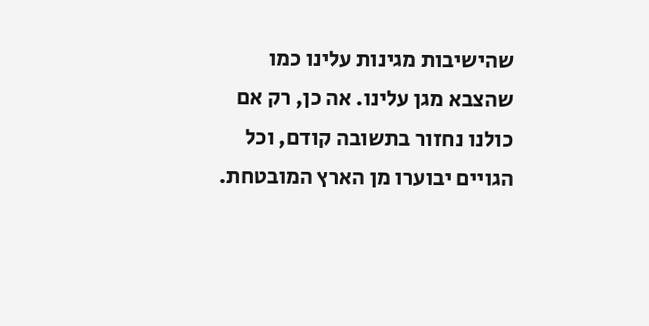שהישיבות מגינות עלינו כמו שהצבא מגן עלינו. אה כן, רק אם כולנו נחזור בתשובה קודם, וכל הגויים יבוערו מן הארץ המובטחת.